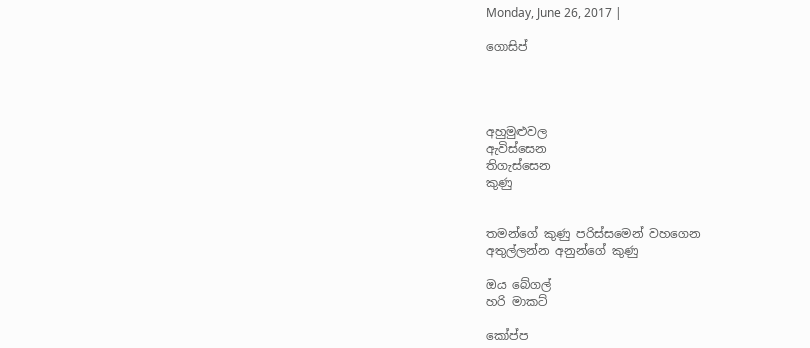Monday, June 26, 2017 |

ගොසිප්




අහුමුළුවල
ඇවිස්සෙන
තිගැස්සෙන
කුණු


තමන්ගේ කුණු පරිස්සමෙන් වහගෙන
අතුල්ලන්න අනුන්ගේ කුණු

ඔය බේගල්
හරි මාකට්

කෝප්ප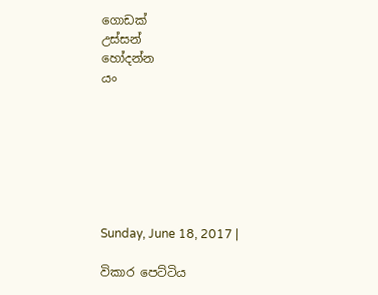ගොඩක්
උස්සන්
හෝදන්න
යං







Sunday, June 18, 2017 |

විකාර පෙට්ටිය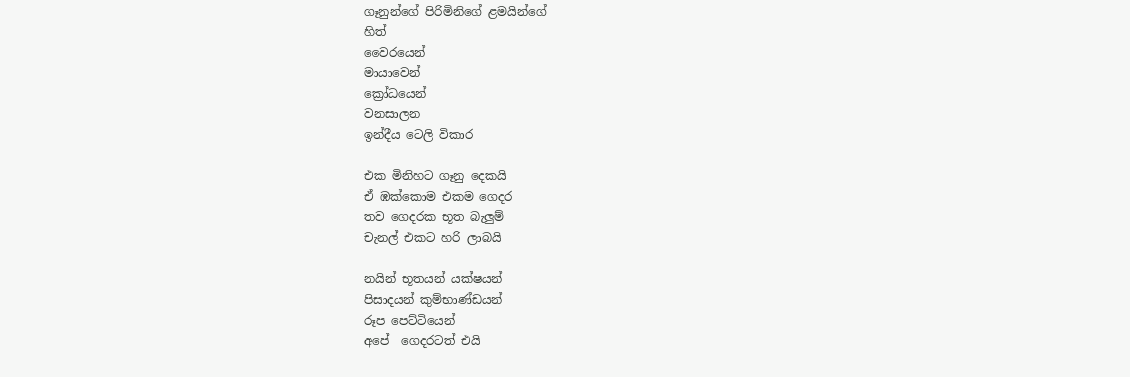ගෑනුන්ගේ පිරිමිනිගේ ළමයින්ගේ
හිත්
වෛරයෙන්
මායාවෙන්
ක්‍රෝධයෙන්
වනසාලන
ඉන්දීය ටෙලි විකාර

එක මිනිහට ගෑනු දෙකයි
ඒ ඹක්කොම එකම ගෙදර
තව ගෙදරක භූත බැලුම්
චැනල් එකට හරි ලාබයි

නයින් භූතයන් යක්ෂයන්
පිසාදයන් කුම්භාණ්ඩයන්
රූප පෙට්ටියෙන්
අපේ  ගෙදරටත් එයි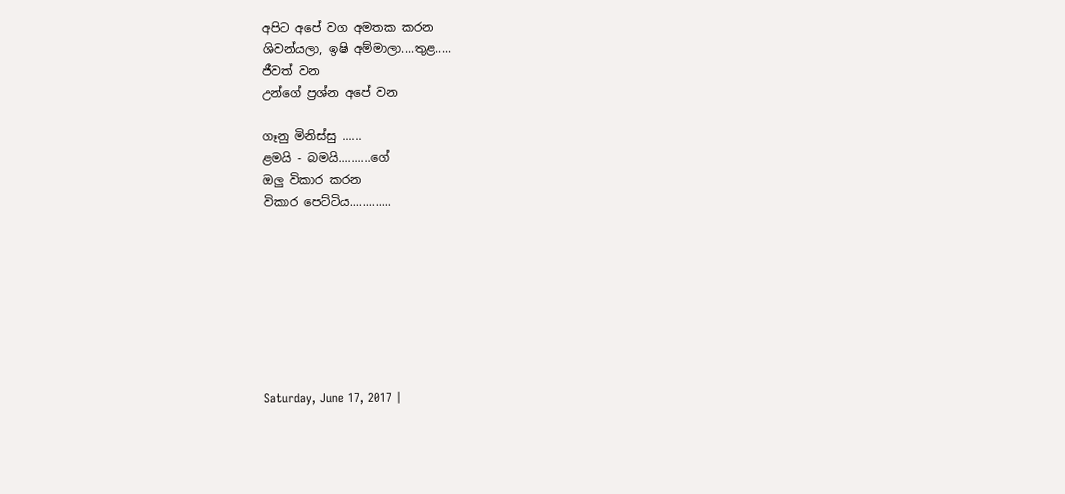අපිට අපේ වග අමතක කරන
ශිවන්යලා, ඉෂි අම්මාලා....තුළ.....
ජීවත් වන
උන්ගේ ප්‍රශ්න අපේ වන

ගෑනු මිනිස්සු ......
ළමයි - බමයි..........ගේ
ඔලු විකාර කරන
විකාර පෙට්ටිය.............








Saturday, June 17, 2017 |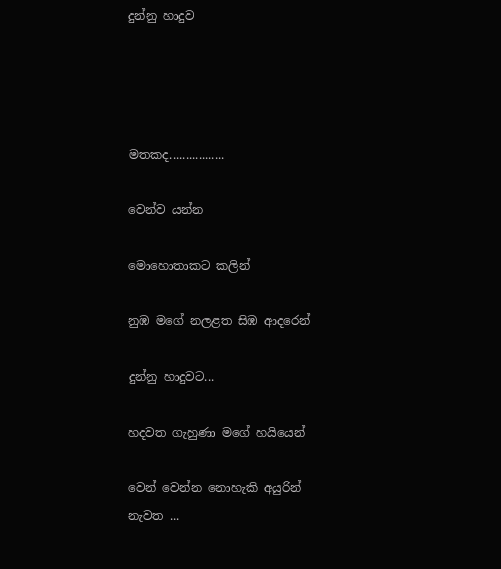දුන්නු හාදුව




මතකද.................

වෙන්ව යන්න

මොහොතාකට කලින්

නුඹ මගේ නලළත සිඹ ආදරෙන්

දුන්නු හාදුවට...

හදවත ගැහුණා මගේ හයියෙන්

වෙන් වෙන්න නොහැකි අයුරින්
නැවත ...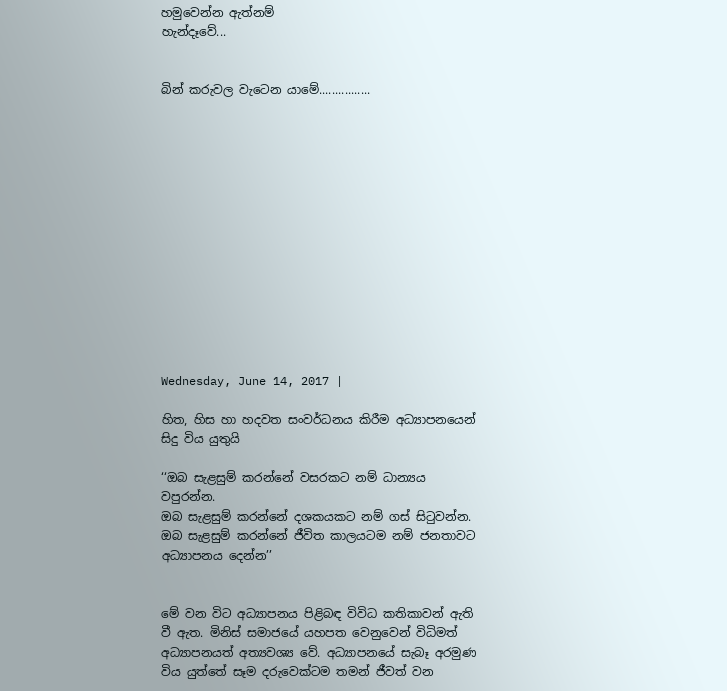හමුවෙන්න ඇත්නම්
හැන්දෑවේ...


බින් කරුවල වැටෙන යාමේ................














Wednesday, June 14, 2017 |

හිත, හිස හා හදවත සංවර්ධනය කිරීම අධ්‍යාපනයෙන් සිදු විය යුතුයි

‘‘ඔබ සැළසුම් කරන්නේ වසරකට නම් ධාන්‍යය වපුරන්න.
ඔබ සැළසුම් කරන්නේ දශකයකට නම් ගස් සිටුවන්න.
ඔබ සැළසුම් කරන්නේ ජීවිත කාලයටම නම් ජනතාවට අධ්‍යාපනය දෙන්න’’


මේ වන විට අධ්‍යාපනය පිළිබඳ විවිධ කතිකාවන් ඇති වී ඇත. මිනිස් සමාජයේ යහපත වෙනුවෙන් විධිමත් අධ්‍යාපනයත් අත්‍යවශ්‍ය වේ. අධ්‍යාපනයේ සැබෑ අරමුණ විය යුත්තේ සෑම දරුවෙක්ටම තමන් ජීවත් වන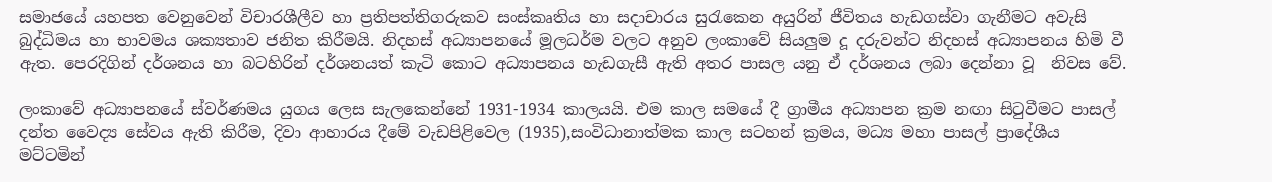සමාජයේ යහපත වෙනුවෙන් විචාරශීලීව හා ප්‍රතිපත්තිගරුකව සංස්කෘතිය හා සදාචාරය සුරැකෙන අයුරින් ජීවිතය හැඩගස්වා ගැනීමට අවැසි බුද්ධිමය හා භාවමය ශක්‍යතාව ජනිත කිරීමයි. නිදහස් අධ්‍යාපනයේ මූලධර්ම වලට අනුව ලංකාවේ සියලුම දූ දරුවන්ට නිදහස් අධ්‍යාපනය හිමි වී ඇත. පෙරදිගින් දර්ශනය හා බටහිරින් දර්ශනයත් කැටි කොට අධ්‍යාපනය හැඩගැසී ඇති අතර පාසල යනු ඒ දර්ශනය ලබා දෙන්නා වූ  නිවස වේ.

ලංකාවේ අධ්‍යාපනයේ ස්වර්ණමය යුගය ලෙස සැලකෙන්නේ 1931-1934 කාලයයි. එම කාල සමයේ දී ග්‍රාමීය අධ්‍යාපන ක්‍රම නඟා සිටුවීමට පාසල් දන්ත වෛද්‍ය සේවය ඇති කිරීම, දිවා ආහාරය දීමේ වැඩපිළිවෙල (1935),සංවිධානාත්මක කාල සටහන් ක්‍රමය, මධ්‍ය මහා පාසල් ප්‍රාදේශීය මට්ටමින්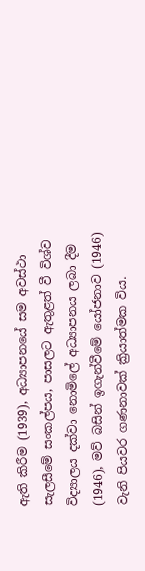ඇති කිරීම (1939), අධ්‍යාපනයේ සම අවස්ථා සැලසීමේ සංකල්පය, පාසලට ඇතුළත් වී විශ්ව විද්‍යාලය දක්වා නොමිලේ අධ්‍යාපනය ලබා දීම (1946), මව් බසින් ඉගැන්වීමේ යෝජනාව (1946) වැනි පියවර ගණනාවක් ක්‍රියාත්මක විය.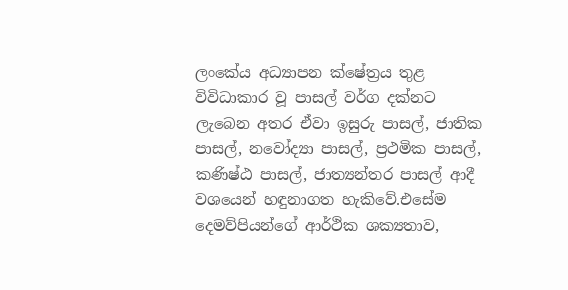ලංකේය අධ්‍යාපන ක්ෂේත්‍රය තුළ විවිධාකාර වූ පාසල් වර්ග දක්නට ලැබෙන අතර ඒවා ඉසුරු පාසල්, ජාතික පාසල්, නවෝද්‍යා පාසල්, ප්‍රථමික පාසල්, කණිෂ්ඨ පාසල්, ජාත්‍යන්තර පාසල් ආදී වශයෙන් හඳුනාගත හැකිවේ.එසේම දෙමව්පියන්ගේ ආර්ථික ශක්‍යතාව,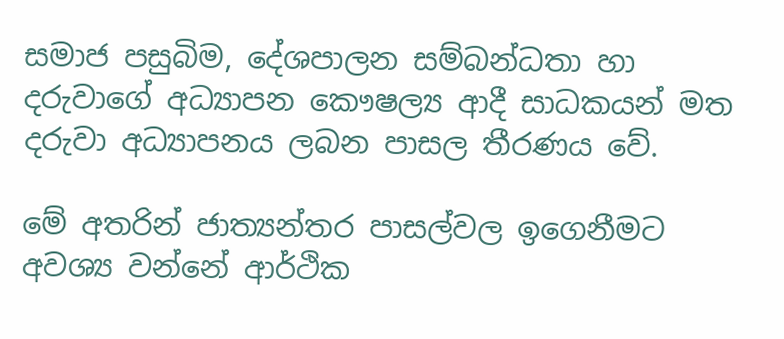සමාජ පසුබිම, දේශපාලන සම්බන්ධතා හා දරුවාගේ අධ්‍යාපන කෞෂල්‍ය ආදී සාධකයන් මත දරුවා අධ්‍යාපනය ලබන පාසල තීරණය වේ.

මේ අතරින් ජාත්‍යන්තර පාසල්වල ඉගෙනීමට අවශ්‍ය වන්නේ ආර්ථික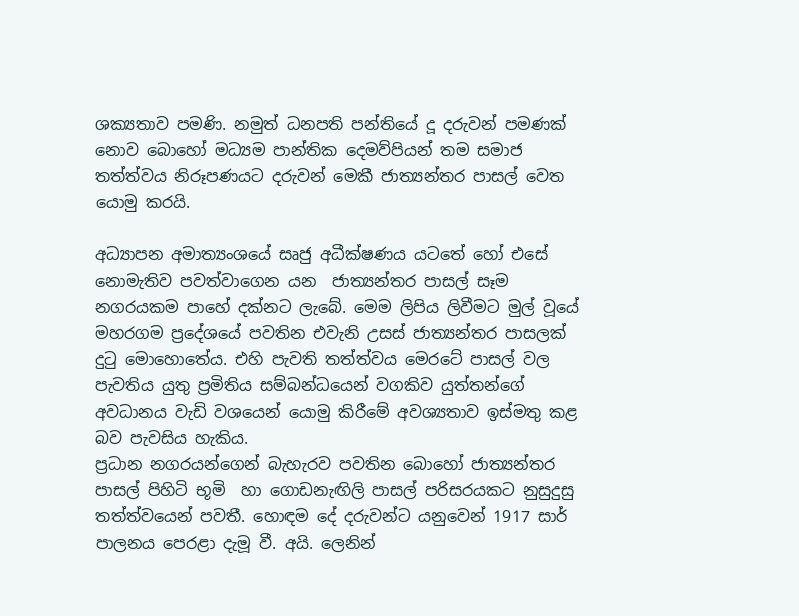ශක්‍යතාව පමණි. නමුත් ධනපති පන්තියේ දූ දරුවන් පමණක් නොව බොහෝ මධ්‍යම පාන්තික දෙමව්පියන් තම සමාජ තත්ත්වය නිරූපණයට දරුවන් මෙකී ජාත්‍යන්තර පාසල් වෙත යොමු කරයි.

අධ්‍යාපන අමාත්‍යංශයේ සෘජු අධීක්ෂණය යටතේ හෝ එසේ නොමැතිව පවත්වාගෙන යන  ජාත්‍යන්තර පාසල් සෑම නගරයකම පාහේ දක්නට ලැබේ. මෙම ලිපිය ලිවීමට මුල් වූයේ මහරගම ප්‍රදේශයේ පවතින එවැනි උසස් ජාත්‍යන්තර පාසලක් දුටු මොහොතේය. එහි පැවති තත්ත්වය මෙරටේ පාසල් වල පැවතිය යුතු ප්‍රමිතිය සම්බන්ධයෙන් වගකිව යුත්තන්ගේ අවධානය වැඩි වශයෙන් යොමු කිරීමේ අවශ්‍යතාව ඉස්මතු කළ බව පැවසිය හැකිය.
ප්‍රධාන නගරයන්ගෙන් බැහැරව පවතින බොහෝ ජාත්‍යන්තර පාසල් පිහිටි භූමි  හා ගොඩනැඟිලි පාසල් පරිසරයකට නුසුදුසු තත්ත්වයෙන් පවතී. හොඳම දේ දරුවන්ට යනුවෙන් 1917 සාර් පාලනය පෙරළා දැමූ වී. අයි. ලෙනින්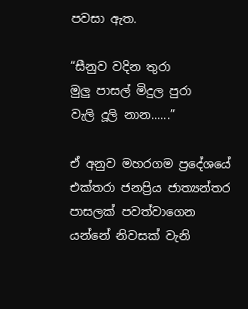පවසා ඇත.

“සීනුව වදින තුරා
මුලු පාසල් මිදුල පුරා
වැලි දූලි නාන......”

ඒ අනුව මහරගම ප්‍රදේශයේ එක්තරා ජනප්‍රිය ජාත්‍යන්තර පාසලක් පවත්වාගෙන යන්නේ නිවසක් වැනි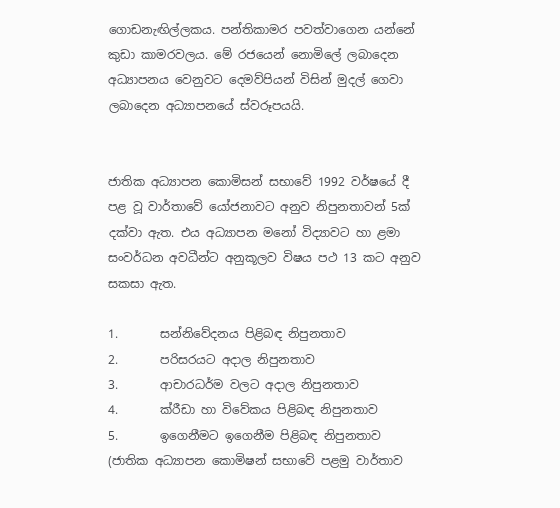ගොඩනැඟිල්ලකය. පන්තිකාමර පවත්වාගෙන යන්නේ කුඩා කාමරවලය. මේ රජයෙන් නොමිලේ ලබාදෙන අධ්‍යාපනය වෙනුවට දෙමව්පියන් විසින් මුදල් ගෙවා ලබාදෙන අධ්‍යාපනයේ ස්වරූපයයි.


ජාතික අධ්‍යාපන කොමිසන් සභාවේ 1992 වර්ෂයේ දී පළ වූ වාර්තාවේ යෝජනාවට අනුව නිපුනතාවන් 5ක් දක්වා ඇත. එය අධ්‍යාපන මනෝ විද්‍යාවට හා ළමා සංවර්ධන අවධීන්ට අනුකූලව විෂය පථ 13 කට අනුව  සකසා ඇත.

1.       සන්නිවේදනය පිළිබඳ නිපුනතාව
2.       පරිසරයට අදාල නිපුනතාව
3.       ආචාරධර්ම වලට අදාල නිපුනතාව
4.       ක්රීඩා හා විවේකය පිළිබඳ නිපුනතාව
5.       ඉගෙනීමට ඉගෙනීම පිළිබඳ නිපුනතාව
(ජාතික අධ්‍යාපන කොමිෂන් සභාවේ පළමු වාර්තාව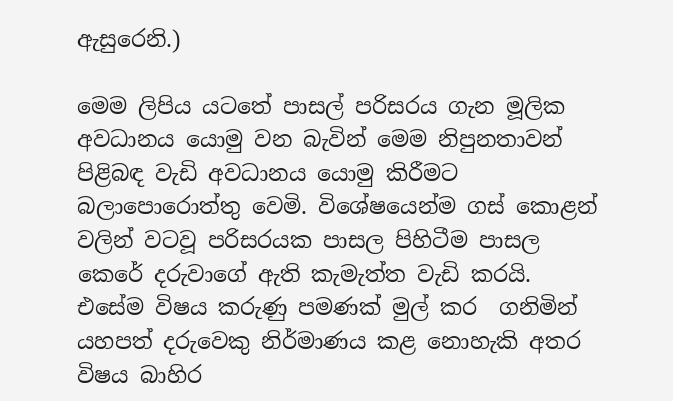ඇසුරෙනි.)

මෙම ලිපිය යටතේ පාසල් පරිසරය ගැන මූලික අවධානය යොමු වන බැවින් මෙම නිපුනතාවන් පිළිබඳ වැඩි අවධානය යොමු කිරීමට බලාපොරොත්තු වෙමි. විශේෂයෙන්ම ගස් කොළන් වලින් වටවූ පරිසරයක පාසල පිහිටීම පාසල කෙරේ දරුවාගේ ඇති කැමැත්ත වැඩි කරයි. එසේම විෂය කරුණු පමණක් මුල් කර  ගනිමින් යහපත් දරුවෙකු නිර්මාණය කළ නොහැකි අතර විෂය බාහිර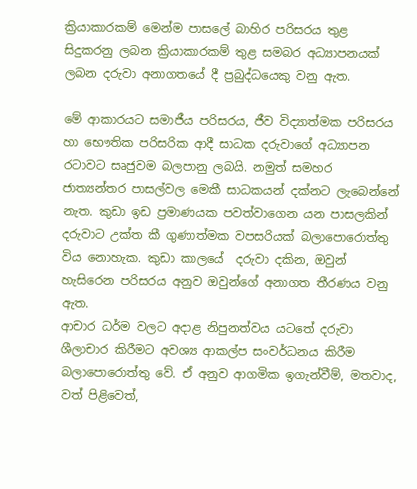ක්‍රියාකාරකම් මෙන්ම පාසලේ බාහිර පරිසරය තුළ සිදුකරනු ලබන ක්‍රියාකාරකම් තුළ සමබර අධ්‍යාපනයක් ලබන දරුවා අනාගතයේ දී ප්‍රබුද්ධයෙකු වනු ඇත.

මේ ආකාරයට සමාජීය පරිසරය, ජීව විද්‍යාත්මක පරිසරය හා භෞතික පරිසරික ආදී සාධක දරුවාගේ අධ්‍යාපන රටාවට සෘජුවම බලපානු ලබයි. නමුත් සමහර ජාත්‍යන්තර පාසල්වල මෙකී සාධකයන් දක්නට ලැබෙන්නේ  නැත. කුඩා ඉඩ ප්‍රමාණයක පවත්වාගෙන යන පාසලකින් දරුවාට උක්ත කී ගුණාත්මක වපසරියක් බලාපොරොත්තු විය නොහැක. කුඩා කාලයේ  දරුවා දකින, ඔවුන් හැසිරෙන පරිසරය අනුව ඔවුන්ගේ අනාගත තීරණය වනු ඇත.
ආචාර ධර්ම වලට අදාළ නිපුනත්වය යටතේ දරුවා ශීලාචාර කිරීමට අවශ්‍ය ආකල්ප සංවර්ධනය කිරීම බලාපොරොත්තු වේ. ඒ අනුව ආගමික ඉගැන්වීම්, මතවාද, වත් පිළිවෙත්,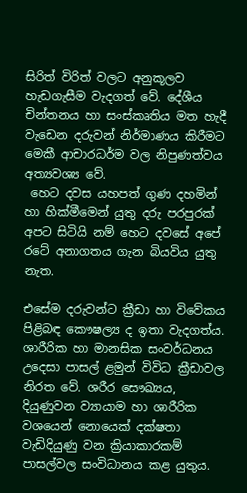සිරිත් විරිත් වලට අනුකූලව හැඩගැසීම වැදගත් වේ. දේශීය චින්තනය හා සංස්කෘතිය මත හැදී වැඩෙන දරුවන් නිර්මාණය කිරීමට මෙකී ආචාරධර්ම වල නිපුණත්වය අත්‍යවශ්‍ය වේ.
 හෙට දවස යහපත් ගුණ දහමින් හා හික්මීමෙන් යුතු දරු පරපුරක්‌ අපට සිටියි නම් හෙට දවසේ අපේ රටේ අනාගතය ගැන බියවිය යුතු නැත.

එසේම දරුවන්ට ක්‍රීඩා හා විවේකය පිළිබඳ කෞෂල්‍ය ද ඉතා වැදගත්ය.  ශාරීරික හා මානසික සංවර්ධනය උදෙසා පාසල් ළමුන් විවිධ ක්‍රීඩාවල නිරත වේ. ශරීර සෞඛ්‍යය, දියුණුවන ව්‍යායාම හා ශාරීරික වශයෙන් නොයෙක් දක්ෂතා වැඩිදියුණු වන ක්‍රියාකාරකම් පාසල්වල සංවිධානය කළ යුතුය.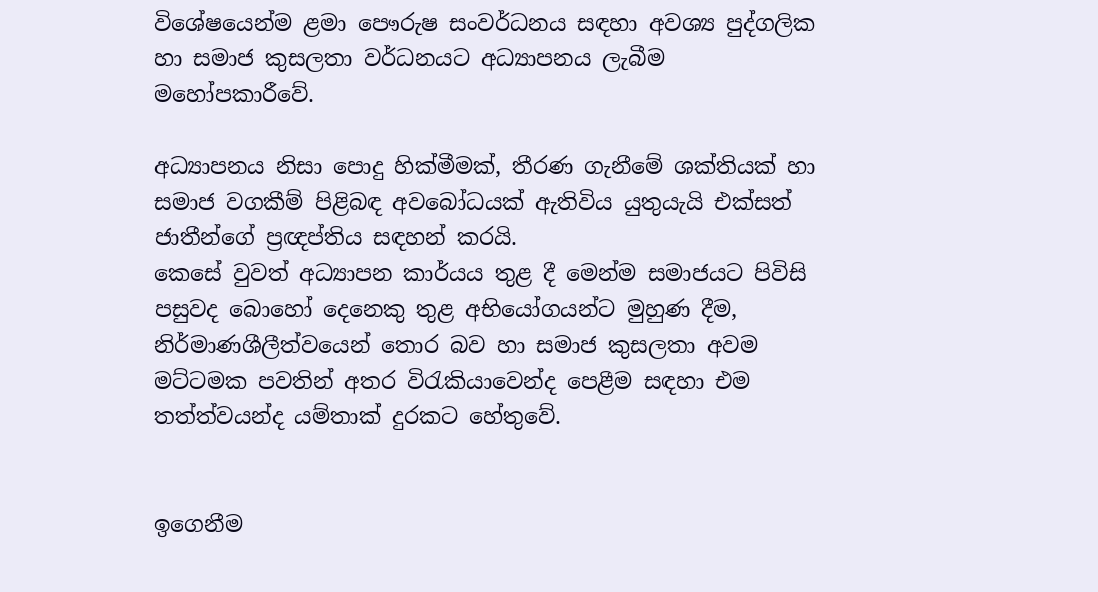විශේෂයෙන්ම ළමා පෞරුෂ සංවර්ධනය සඳහා අවශ්‍ය පුද්ගලික හා සමාජ කුසලතා වර්ධනයට අධ්‍යාපනය ලැබීම මහෝපකාරීවේ.

අධ්‍යාපනය නිසා පොදු හික්මීමක්, තීරණ ගැනීමේ ශක්තියක් හා සමාජ වගකීම් පිළිබඳ අවබෝධයක් ඇතිවිය යුතුයැයි එක්සත් ජාතීන්ගේ ප්‍රඥප්තිය සඳහන් කරයි.
කෙසේ වුවත් අධ්‍යාපන කාර්යය තුළ දී මෙන්ම සමාජයට පිවිසි පසුවද බොහෝ දෙනෙකු තුළ අභියෝගයන්ට මුහුණ දීම, නිර්මාණශීලීත්වයෙන් තොර බව හා සමාජ කුසලතා අවම මට්ටමක පවතින් අතර විරැකියාවෙන්ද පෙළීම සඳහා එම තත්ත්වයන්ද යම්තාක් දුරකට හේතුවේ.


ඉගෙනීම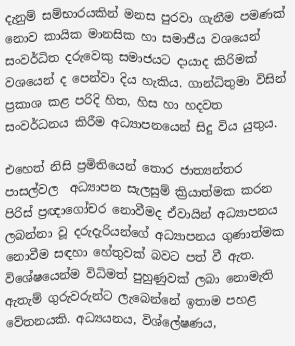දැනුම් සම්භාරයකින් මනස පුරවා ගැනීම පමණක් නොව කායික මානසික හා සමාජීය වශයෙන්  සංවර්ධිත දරුවෙකු සමාජයට දායාද කිරිමක් වශයෙන් ද පෙන්වා දිය හැකිය. ගාන්ධිතුමා විසින් ප්‍රකාශ කළ පරිදි හිත, හිස හා හදවත සංවර්ධනය කිරීම අධ්‍යාපනයෙන් සිදු විය යුතුය.

එහෙත් නිසි ප්‍රමිතියෙන් තොර ජාත්‍යන්තර පාසල්වල  අධ්‍යාපන සැලසුම් ක්‍රියාත්මක කරන පිරිස් ප්‍රඥාගෝචර නොවීමද ඒවායින් අධ්‍යාපනය ලබන්නා වූ දරුදැරියන්ගේ අධ්‍යාපනය ගුණාත්මක නොවීම සඳහා හේතුවක් බවට පත් වී ඇත. විශේෂයෙන්ම විධිමත් පුහුණුවක් ලබා නොමැති ඇතැම් ගුරුවරුන්ට ලැබෙන්නේ ඉතාම පහළ වේතනයකි. අධ්‍යයනය, විශ්ලේෂණය,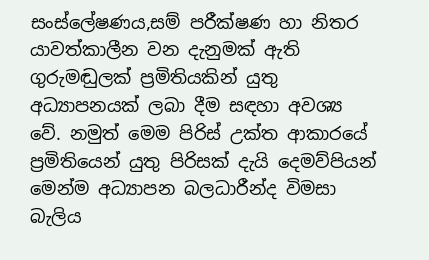සංස්ලේෂණය,සම් පරීක්ෂණ හා නිතර යාවත්කාලීන වන දැනුමක් ඇති ගුරුමඬුලක් ප්‍රමිතියකින් යුතු අධ්‍යාපනයක් ලබා දීම සඳහා අවශ්‍ය වේ. නමුත් මෙම පිරිස් උක්ත ආකාරයේ ප්‍රමිතියෙන් යුතු පිරිසක් දැයි දෙමව්පියන් මෙන්ම අධ්‍යාපන බලධාරීන්ද විමසා බැලිය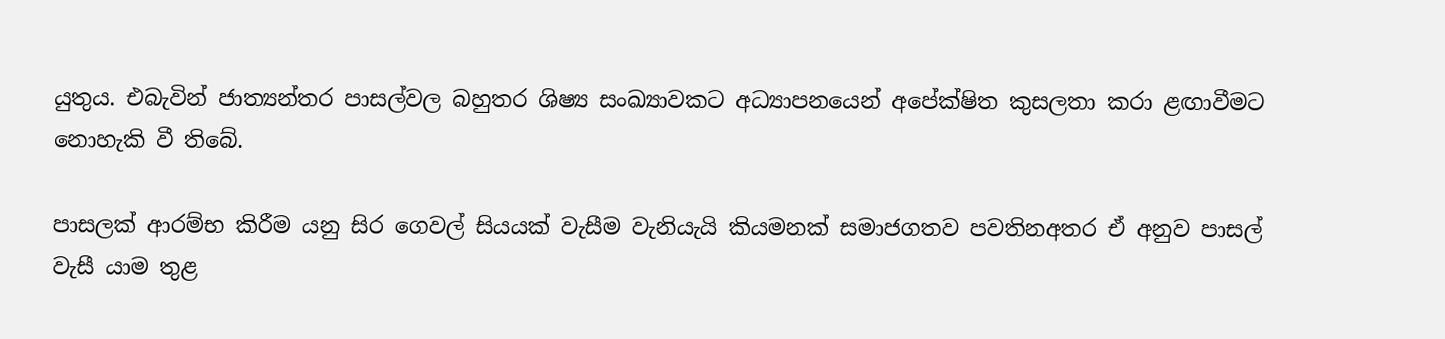යුතුය. එබැවින් ජාත්‍යන්තර පාසල්වල බහුතර ශිෂ්‍ය සංඛ්‍යාවකට අධ්‍යාපනයෙන් අපේක්ෂිත කුසලතා කරා ළඟාවීමට නොහැකි වී තිබේ.

පාසලක් ආරම්භ කිරීම යනු සිර ගෙවල් සියයක් වැසීම වැනියැයි කියමනක් සමාජගතව පවතිනඅතර ඒ අනුව පාසල් වැසී යාම තුළ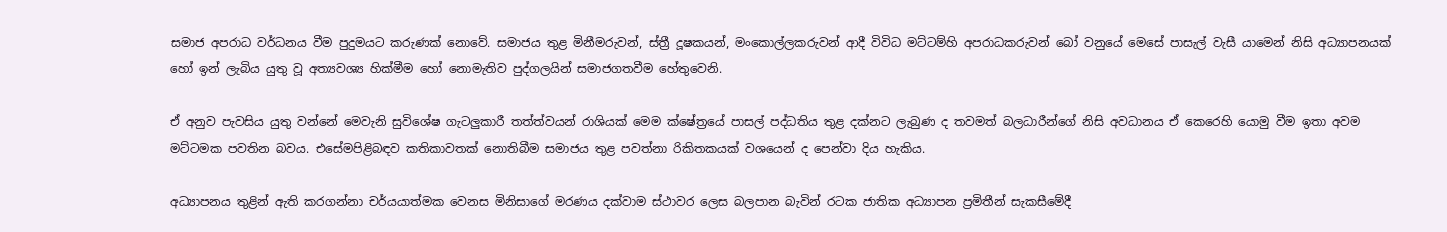සමාජ අපරාධ වර්ධනය වීම පුදුමයට කරුණක් නොවේ. සමාජය තුළ මිනීමරුවන්, ස්ත්‍රී දූෂකයන්, මංකොල්ලකරුවන් ආදී විවිධ මට්ටම්හි අපරාධකරුවන් බෝ වනුයේ මෙසේ පාසැල් වැසී යාමෙන් නිසි අධ්‍යාපනයක් හෝ ඉන් ලැබිය යුතු වූ අත්‍යවශ්‍ය හික්මීම හෝ නොමැතිව පුද්ගලයින් සමාජගතවීම හේතුවෙනි.

ඒ අනුව පැවසිය යුතු වන්නේ මෙවැනි සුවිශේෂ ගැටලුකාරී තත්ත්වයන් රාශියක් මෙම ක්ෂේත්‍රයේ පාසල් පද්ධතිය තුළ දක්නට ලැබුණ ද තවමත් බලධාරීන්ගේ නිසි අවධානය ඒ කෙරෙහි යොමු වීම ඉතා අවම මට්ටමක පවතින බවය. එසේමපිළිබඳව කතිකාවතක්‌ නොතිබීම සමාජය තුළ පවත්නා රිකිතකයක් වශයෙන් ද පෙන්වා දිය හැකිය.

අධ්‍යාපනය තුළින් ඇති කරගන්නා චර්යයාත්මක වෙනස මිනිසාගේ මරණය දක්වාම ස්ථාවර ලෙස බලපාන බැවින් රටක ජාතික අධ්‍යාපන ප්‍රමිතීන් සැකසීමේදී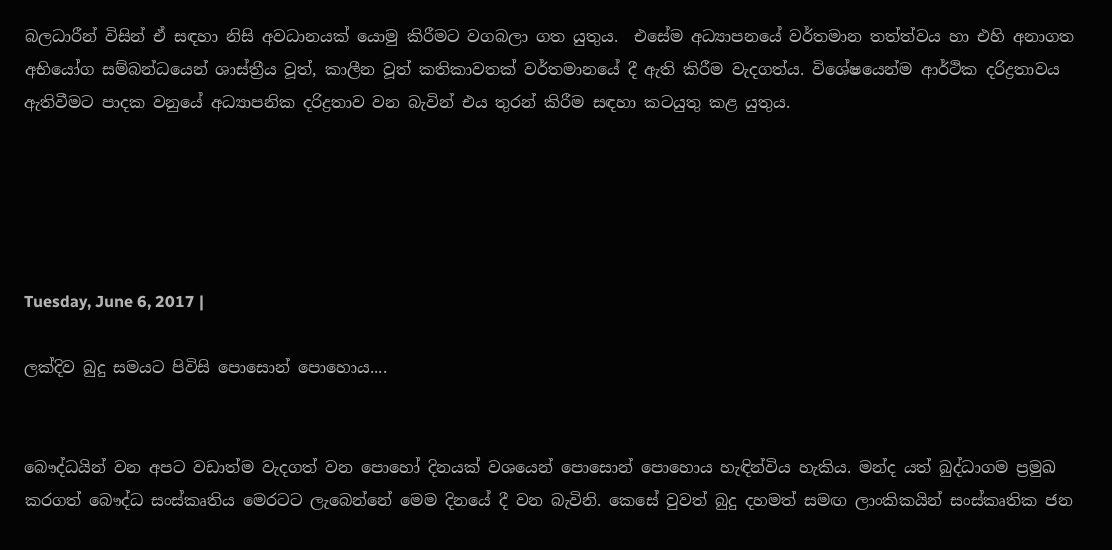බලධාරීන් විසින් ඒ සඳහා නිසි අවධානයක් යොමු කිරීමට වගබලා ගත යුතුය.  එසේම අධ්‍යාපනයේ වර්තමාන තත්ත්වය හා එහි අනාගත අභියෝග සම්බන්ධයෙන් ශාස්‌ත්‍රීය වූත්, කාලීන වූත් කතිකාවතක්‌ වර්තමානයේ දී ඇති කිරීම වැදගත්ය. විශේෂයෙන්ම ආර්ථික දරිද්‍රතාවය ඇතිවීමට පාදක වනුයේ අධ්‍යාපනික දරිද්‍රතාව වන බැවින් එය තුරන් කිරීම සඳහා කටයුතු කළ යුතුය.





Tuesday, June 6, 2017 |

ලක්දිව බුදු සමයට පිවිසි පොසොන් පොහොය....


බෞද්ධයින් වන අපට වඩාත්ම වැදගත් වන පොහෝ දිනයක් වශ‍යෙන් පොසොන් පොහොය හැඳින්විය හැකිය. මන්ද යත් බුද්ධාගම ප්‍රමුඛ කරගත් බෞද්ධ සංස්කෘතිය මෙරටට ලැබෙන්නේ මෙම දිනයේ දී වන බැවිනි. කෙසේ වුවත් බුදු දහමත් සමඟ ලාංකිකයින් සංස්කෘතික ජන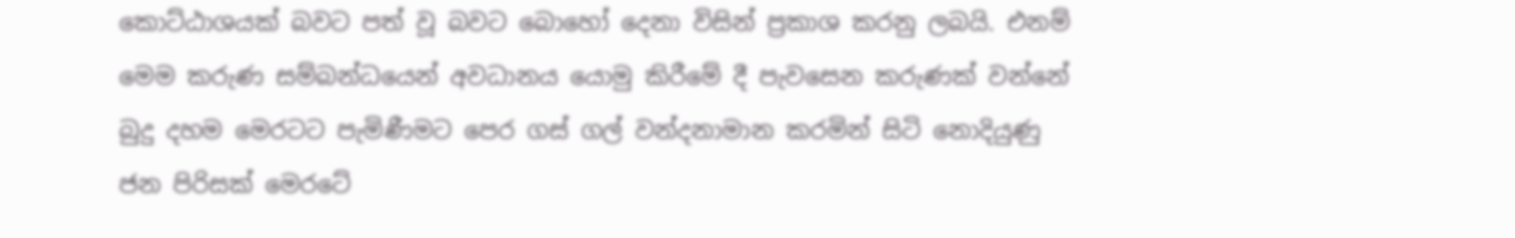කොට්ඨාශයක් බවට පත් වූ බවට බොහෝ දෙනා විසින් ප්‍රකාශ කරනු ලබයි. එනම් මෙම කරුණ සම්බන්ධයෙන් අවධානය යොමු කිරීමේ දී පැවසෙන කරුණක් වන්නේ බුදු දහම මෙරටට පැමිණීමට පෙර ගස් ගල් වන්දනාමාන කරමින් සිටි නොදියුණු ජන පිරිසක් මෙරටේ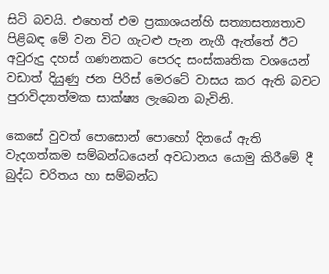සිටි බවයි. එහෙත් එම ප්‍රකාශයන්හි සත්‍යාසත්‍යතාව පිළිබඳ මේ වන විට ගැටළු පැන නැගී ඇත්තේ ඊට අවුරුදු දහස් ගණනකට පෙරද සංස්කෘතික වශයෙන් වඩාත් දියුණු ජන පිරිස් මෙරටේ වාසය කර ඇති බවට පුරාවිද්‍යාත්මක සාක්ෂ්‍ය ලැබෙන බැවිනි.

කෙසේ වුවත් පොසොන් පොහෝ දිනයේ ඇති වැදගත්කම සම්බන්ධයෙන් අවධානය යොමු කිරීමේ දී බුද්ධ චරිතය හා සම්බන්ධ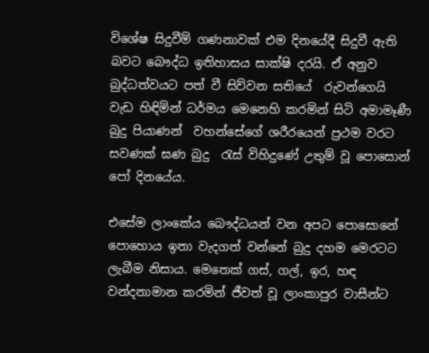විශේෂ සිදුවීම් ගණනාවක් එම දිනයේදී සිදුවී ඇති බවට බෞද්ධ ඉතිහාසය සාක්ෂි දරයි. ඒ අනුව බුද්ධත්වයට පත් වී සිව්වන සතියේ  රුවන්ගෙයි වැඩ හිඳිමින් ධර්මය මෙනෙහි කරමින් සිටි අමාමෑණී බුදු පියාණන්  වහන්සේගේ ශරීරයෙන් ප්‍රථම වරට සවණක් ඝණ බුදු  රැස් විහිදුණේ උතුම් වූ පොසොන් පෝ දිනයේය.

එසේම ලාංකේය බෞද්ධයන් වන අපට පොසොනේ පොහොය ඉතා වැදගත් වන්නේ බුදු දහම මෙරටට ලැබීම නිසාය. මෙතෙක් ගස්, ගල්, ඉර, හඳ වන්දනාමාන කරමින් ජීවත් වූ ලාංකාපුර වාසීන්ට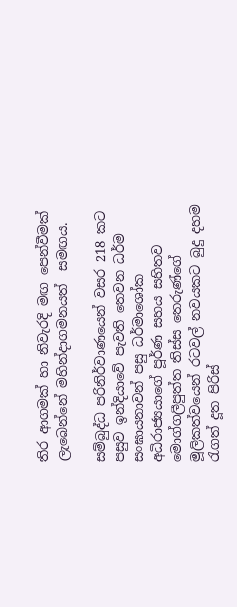තිර ආගමක් හා නිවැරදි මඟ පෙන්වීමක් ලැබෙන්නේ මහින්දාගමනයත්  සමඟය.

සම්බුද්ධ පරිනිර්වාණයෙන් වසර 218 කට පසුව ඉන්දියාවේ පැවති තෙවන ධර්ම  සංඝායනාවන් පසු ධර්මාශෝක අධිරාජ්‍යයාගේ පූර්ණ සහය සහිතව මොග්ගලීපුත්ත තිස්ස තෙරුණ්ගේ මූලිකත්වයෙන් රටවල් නවයකට බුදු දහම රැගත් දූත පිරිස්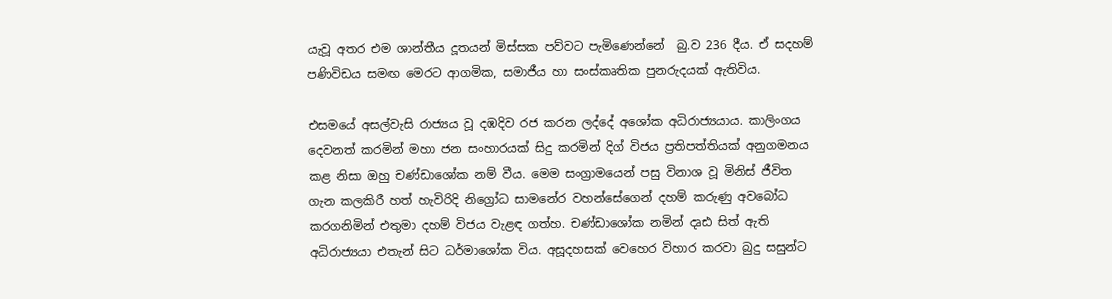යැවූ අතර එම ශාන්තීය දූතයන් මිස්සක පව්වට පැමිණෙන්නේ  බු.ව 236 දීය. ඒ සදහම් පණිවිඩය සමඟ මෙරට ආගමික, සමාජීය හා සංස්කෘතික පුනරුදයක් ඇතිවිය.

එසමයේ අසල්වැසි රාජ්‍යය වූ දඹදිව රජ කරන ලද්දේ අශෝක අධිරාජ්‍යයාය. කාලිංගය දෙවනත් කරමින් මහා ජන සංහාරයක් සිදු කරමින් දිග් විජය ප්‍රතිපත්තියක් අනුගමනය කළ නිසා ඔහු චණ්ඩාශෝක නම් වීය. මෙම සංග්‍රාමයෙන් පසු විනාශ වූ මිනිස් ජීවිත ගැන කලකිරී හත් හැවිරිදි නිග්‍රෝධ සාමනේර වහන්සේගෙන් දහම් කරුණු අවබෝධ කරගනිමින් එතුමා දහම් විජය වැළඳ ගත්හ. චණ්ඩාශෝක නමින් දෘඪ සිත් ඇති අධිරාජ්‍යයා එතැන් සිට ධර්මාශෝක විය. අසූදහසක් වෙහෙර විහාර කරවා බුදු සසුන්ට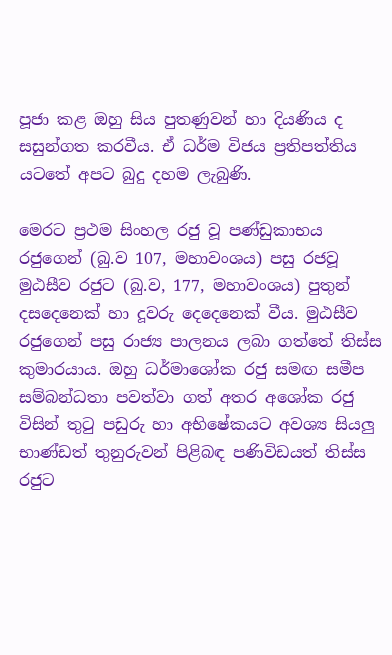පූජා කළ ඔහු සිය පුතණුවන් හා දියණිය ද සසුන්ගත කරවීය. ඒ ධර්ම විජය ප්‍රතිපත්තිය යටතේ අපට බුදු දහම ලැබුණි.

මෙරට ප්‍රථම සිංහල රජු වූ පණ්ඩුකාභය රජුගෙන් (බු.ව 107, මහාවංශය) පසු රජවූ  මුඨසීව රජුට (බු.ව, 177, මහාවංශය) පුතුන් දසදෙනෙක් හා දූවරු දෙදෙනෙක් වීය. මුඨසීව රජුගෙන් පසු රාජ්‍ය පාලනය ලබා ගත්තේ තිස්ස කුමාරයාය. ඔහු ධර්මාශෝක රජු සමඟ සමීප සම්බන්ධතා පවත්වා ගත් අතර අශෝක රජු විසින් තුටු පඩුරු හා අභිෂේකයට අවශ්‍ය සියලු  භාණ්ඩත් තුනුරුවන් පිළිබඳ පණිවිඩයත් තිස්ස රජුට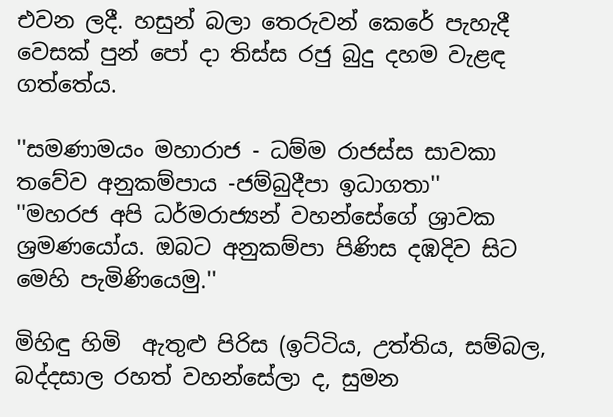එවන ලදී. හසුන් බලා තෙරුවන් කෙරේ පැහැදී  වෙසක් පුන් පෝ දා තිස්ස රජු බුදු දහම වැළඳ ගත්තේය.

''සමණාමයං මහාරාජ - ධම්ම රාජස්ස සාවකා
තවේව අනුකම්පාය -ජම්බුදීපා ඉධාගතා''
''මහරජ අපි ධර්මරාජ්‍යන් වහන්සේගේ ශ්‍රාවක ශ්‍රමණයෝය. ඔබට අනුකම්පා පිණිස දඹදිව සිට මෙහි පැමිණියෙමු.''

මිහිඳු හිමි  ඇතුළු පිරිස (ඉට්ටිය, උත්තිය, සම්බල, බද්දසාල රහත් වහන්සේලා ද, සුමන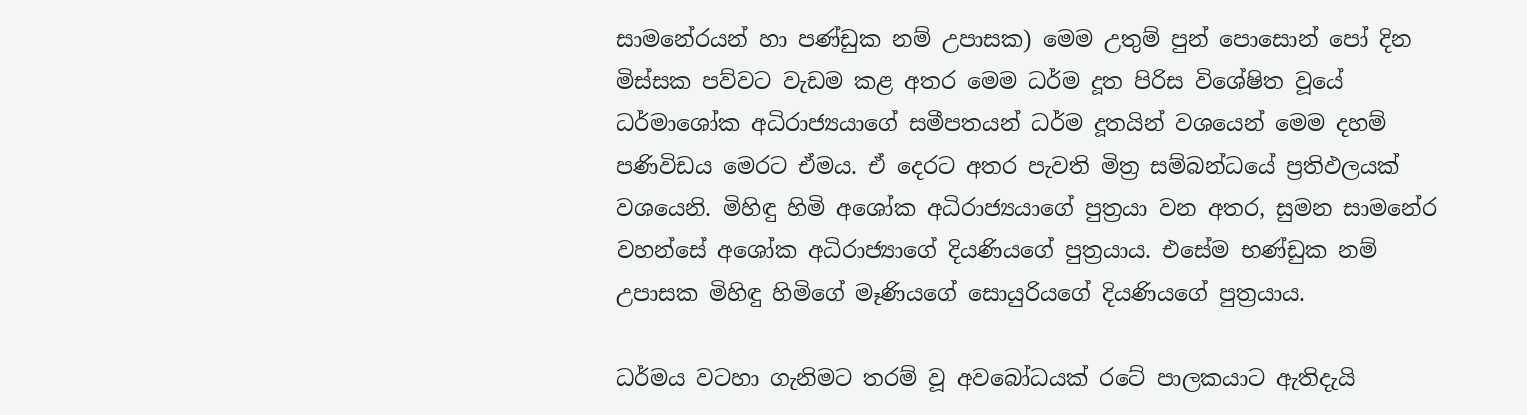සාමනේරයන් හා පණ්ඩුක නම් උපාසක) මෙම උතුම් පුන් පොසොන් පෝ දින මිස්සක පව්වට වැඩම කළ අතර මෙම ධර්ම දූත පිරිස විශේෂිත වූයේ ධර්මාශෝක අධිරාජ්‍යයාගේ සමීපතයන් ධර්ම දූතයින් වශයෙන් මෙම දහම් පණිවිඩය මෙරට ඒමය. ඒ දෙරට අතර පැවති මිත්‍ර සම්බන්ධයේ ප්‍රතිඵලයක් වශයෙනි. මිහිඳු හිමි අශෝක අධිරාජ්‍යයාගේ පුත්‍රයා වන අතර, සුමන සාමනේර වහන්සේ අශෝක අධිරාජ්‍යාගේ දියණියගේ පුත්‍රයාය. එසේම භණ්ඩුක නම් උපාසක මිහිඳු හිමිගේ මෑණියගේ සොයුරියගේ දියණියගේ පුත්‍රයාය.

ධර්මය වටහා ගැනිමට තරම් වූ අවබෝධයක් රටේ පාලකයාට ඇතිදැයි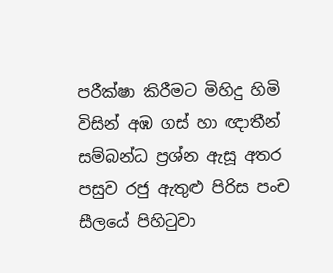පරීක්ෂා කිරීමට මිහිදු හිමි විසින් අඹ ගස් හා ඥාතීන් සම්බන්ධ ප්‍රශ්න ඇසූ අතර පසුව රජු ඇතුළු පිරිස පංච සීලයේ පිහිටුවා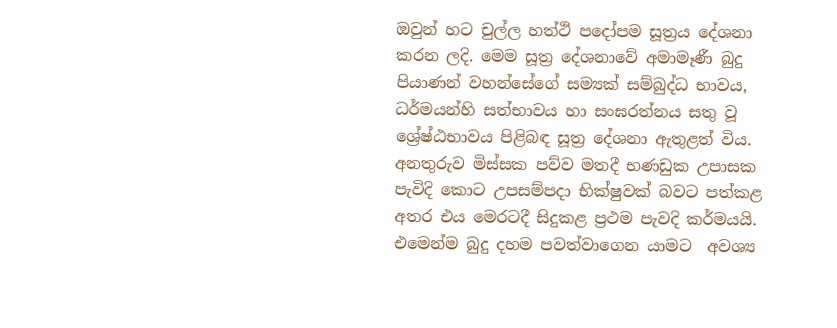ඔවුන් හට චුල්ල හත්ථි පදෝපම සූත්‍රය දේශනා කරන ලදි. මෙම සූත්‍ර දේශනාවේ අමාමෑණී බුදු පියාණන් වහන්සේගේ සම්‍යක් සම්බුද්ධ භාවය, ධර්මයන්හි සත්භාවය හා සංඝරත්නය සතු වූ ශ්‍රේෂ්ඨභාවය පිළිබඳ සූත්‍ර දේශනා ඇතුළත් විය.
අනතුරුව මිස්සක පව්ව මතදී භණඩුක උපාසක පැවිදි කොට උපසම්පදා භික්ෂුවක් බවට පත්කළ අතර එය මෙරටදී සිදුකළ ප්‍රථම පැවදි කර්මයයි. එමෙන්ම බුදු දහම පවත්වාගෙන යාමට  අවශ්‍ය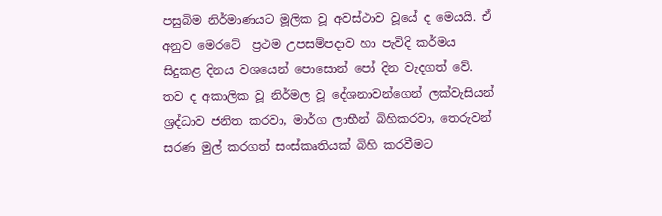පසුබිම නිර්මාණයට මූලික වූ අවස්ථාව වූයේ ද මෙයයි. ඒ අනුව මෙරටේ  ප්‍රථම උපසම්පදාව හා පැවිදි කර්මය සිදුකළ දිනය වශයෙන් පොසොන් පෝ දින වැදගත් වේ. තව ද අකාලික වූ නිර්මල වූ දේශනාවන්ගෙන් ලක්වැසියන්  ශ්‍රද්ධාව ජනිත කරවා, මාර්ග ලාභීන් බිහිකරවා, තෙරුවන් සරණ මුල් කරගත් සංස්කෘතියක් බිහි කරවීමට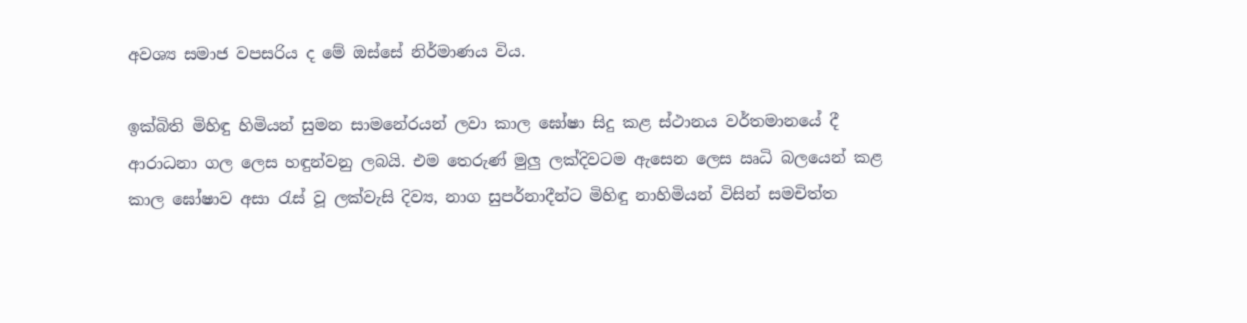අවශ්‍ය සමාජ වපසරිය ද මේ ඔස්සේ නිර්මාණය විය.

ඉක්බිති මිහිඳු හිමියන් සුමන සාමනේරයන් ලවා කාල ඝෝෂා සිදු කළ ස්ථානය වර්තමානයේ දී ආරාධනා ගල ලෙස හඳුන්වනු ලබයි. එම තෙරුණ් මුලු ලක්දිවටම ඇසෙන ලෙස ඍධි බලයෙන් කළ කාල ඝෝෂාව අසා රැස් වූ ලක්වැසි දිව්‍ය, නාග සුපර්නාදීන්ට මිහිඳු නාහිමියන් විසින් සමචිත්ත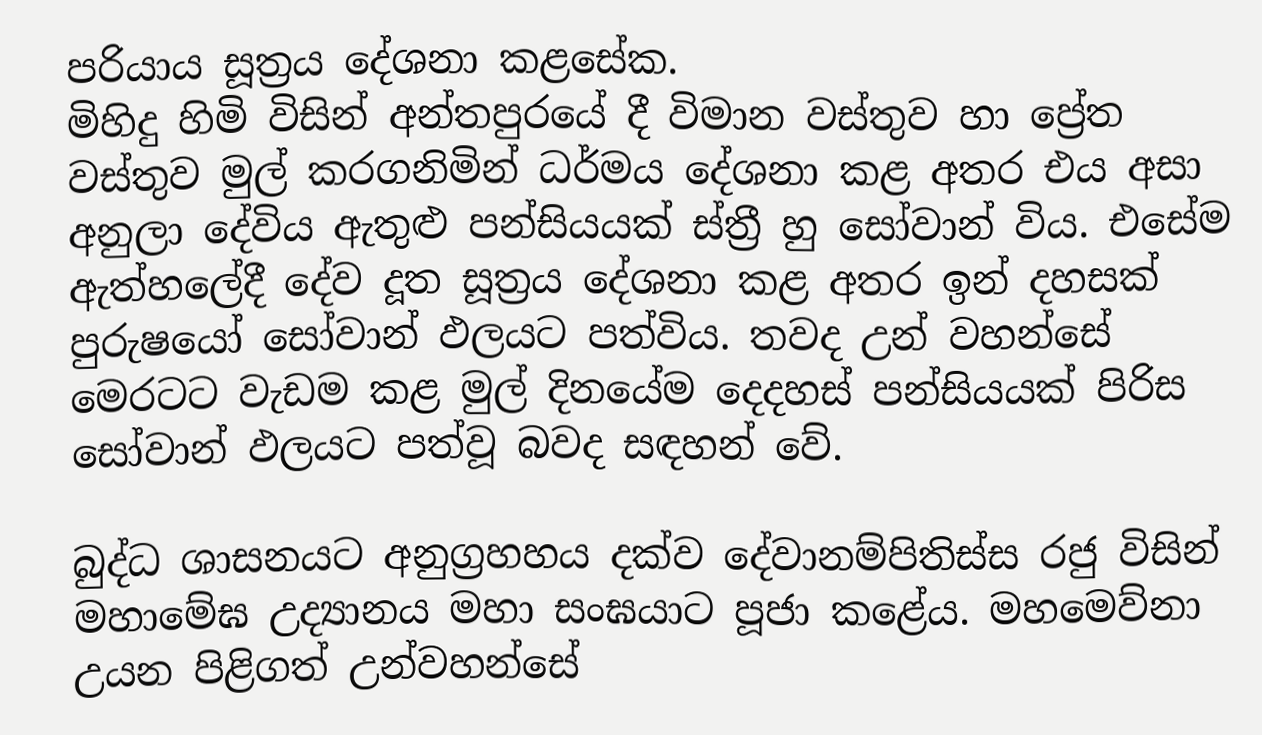පරියාය සූත්‍රය දේශනා කළසේක.
මිහිදු හිමි විසින් අන්තපුරයේ දී විමාන වස්තුව හා ප්‍රේත වස්තුව මුල් කරගනිමින් ධර්මය දේශනා කළ අතර එය අසා අනුලා දේවිය ඇතුළු පන්සියයක් ස්ත්‍රී හු සෝවාන් විය. එසේම ඇත්හලේදී දේව දූත සූත්‍රය දේශනා කළ අතර ඉන් දහසක් පුරුෂයෝ සෝවාන් ඵලයට පත්විය. තවද උන් වහන්සේ  මෙරටට වැඩම කළ මුල් දිනයේම දෙදහස් පන්සියයක් පිරිස සෝවාන් ඵලයට පත්වූ බවද සඳහන් වේ.

බුද්ධ ශාසනයට අනුග්‍රහහය දක්ව දේවානම්පිතිස්ස රජු විසින් මහාමේඝ උද්‍යානය මහා සංඝයාට පූජා කළේය. මහමෙව්නා උයන පිළිගත් උන්වහන්සේ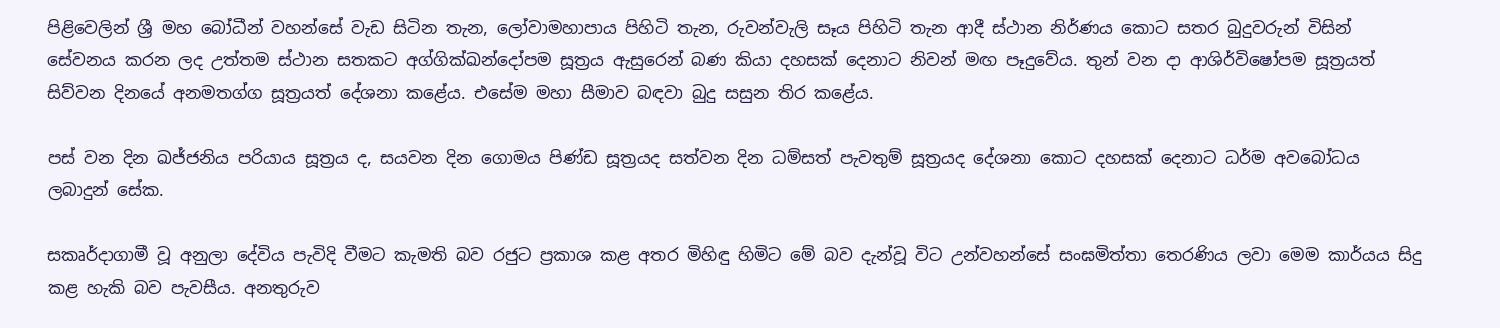පිළිවෙලින් ශ්‍රී මහ බෝධීන් වහන්සේ වැඩ සිටින තැන, ලෝවාමහාපාය පිහිටි තැන, රුවන්වැලි සෑය පිහිටි තැන ආදී ස්ථාන නිර්ණය කොට සතර බුදුවරුන් විසින් සේවනය කරන ලද උත්තම ස්ථාන සතකට අග්ගික්ඛන්දෝපම සූත්‍රය ඇසුරෙන් බණ කියා දහසක් දෙනාට නිවන් මඟ පෑදුවේය. තුන් වන දා ආශිර්විෂෝපම සූත්‍රයත් සිව්වන දිනයේ අනමතග්ග සූත්‍රයත් දේශනා කළේය. එසේම මහා සීමාව බඳවා බුදු සසුන තිර කළේය.

පස් වන දින ඛජ්ජනිය පරියාය සූත්‍රය ද, සයවන දින ගොමය පිණ්ඩ සූත්‍රයද සත්වන දින ධම්සත් පැවතුම් සූත්‍රයද දේශනා කොට දහසක් දෙනාට ධර්ම අවබෝධය ලබාදුන් සේක.

සකෘර්දාගාමී වූ අනුලා දේවිය පැවිදි වීමට කැමති බව රජුට ප්‍රකාශ කළ අතර මිහිඳු හිමිට මේ බව දැන්වූ විට උන්වහන්සේ සංඝමිත්තා තෙරණිය ලවා මෙම කාර්යය සිදු කළ හැකි බව පැවසීය. අනතුරුව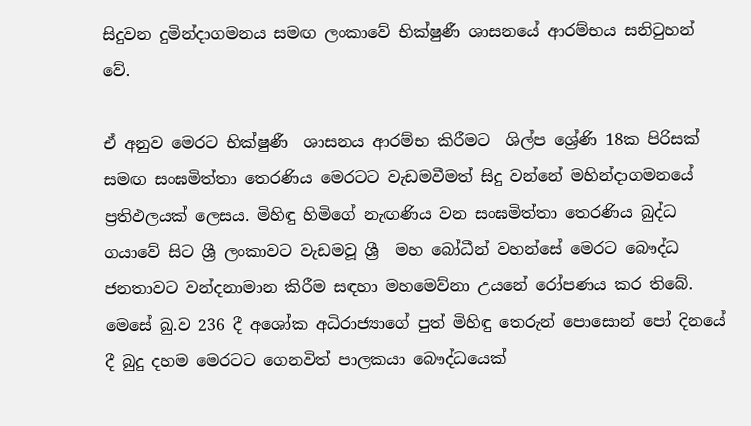සිදුවන දුමින්දාගමනය සමඟ ලංකාවේ භික්ෂුණී ශාසනයේ ආරම්භය සනිටුහන් වේ.

ඒ අනුව මෙරට භික්ෂුණී  ශාසනය ආරම්භ කිරීමට  ශිල්ප ශ්‍රේණි 18ක පිරිසක් සමඟ සංඝමිත්තා තෙරණිය මෙරටට වැඩමවීමත් සිදු වන්නේ මහින්දාගමනයේ ප්‍රතිඵලයක් ලෙසය. මිහිඳු හිමිගේ නැඟණිය වන සංඝමිත්තා තෙරණිය බුද්ධ ගයාවේ සිට ශ්‍රී ලංකාවට වැඩමවූ ශ්‍රී  මහ බෝධීන් වහන්සේ මෙරට බෞද්ධ ජනතාවට වන්දනාමාන කිරීම සඳහා මහමෙව්නා උයනේ රෝපණය කර තිබේ.
මෙසේ බු.ව 236 දී අශෝක අධිරාජ්‍යාගේ පුත් මිහිඳු තෙරුන් පොසොන් පෝ දිනයේ දී බුදු දහම මෙරටට ගෙනවිත් පාලකයා බෞද්ධයෙක්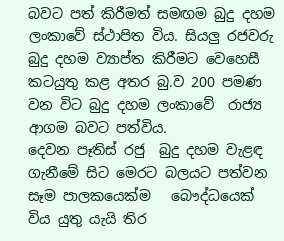බවට පත් කිරීමත් සමඟම බුදු දහම ලංකාවේ ස්ථාපිත විය. සියලු රජවරු බුදු දහම ව්‍යාප්ත කිරීමට වෙහෙසී කටයුතු කළ අතර බු.ව 200 පමණ වන විට බුදු දහම ලංකාවේ  රාජ්‍ය ආගම බවට පත්විය.
දෙවන පෑතිස් රජු  බුදු දහම වැළඳ  ගැනීමේ සිට මෙරට බලයට පත්වන සෑම පාලකයෙක්ම   බෞද්ධයෙක් විය යුතු යැයි තිර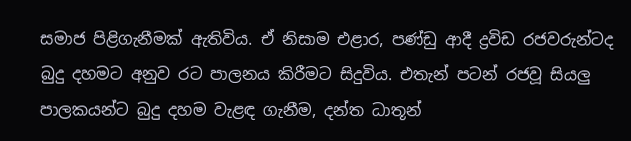සමාජ පිළිගැනීමක් ඇතිවිය. ඒ නිසාම එළාර, පණ්ඩු ආදී ද්‍රවිඩ රජවරුන්ටද  බුදු දහමට අනුව රට පාලනය කිරීමට සිදුවිය. එතැන් පටන් රජවූ සියලු පාලකයන්ට බුදු දහම වැළඳ ගැනීම, දන්ත ධාතූන්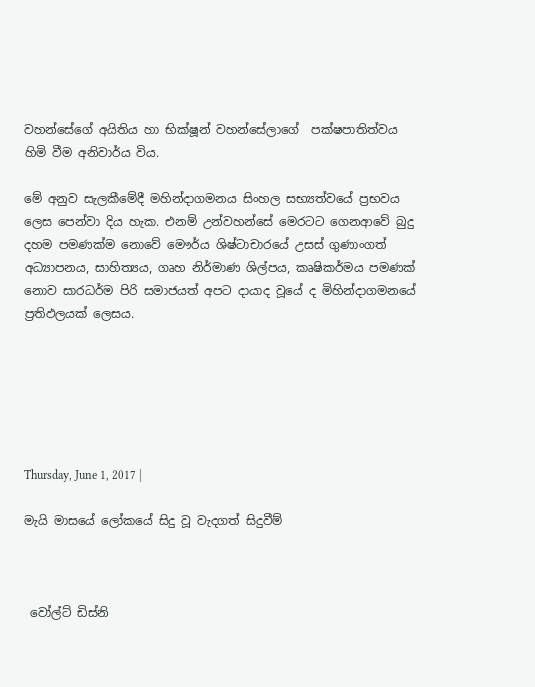වහන්සේගේ අයිතිය හා භික්ෂූන් වහන්සේලාගේ  පක්ෂපාතිත්වය හිමි වීම අනිවාර්ය විය.

මේ අනුව සැලකීමේදී මහින්දාගමනය සිංහල සභ්‍යත්වයේ ප්‍රභවය ලෙස පෙන්වා දිය හැක. එනම් උන්වහන්සේ මෙරටට ගෙනආවේ බුදු දහම පමණක්ම නොවේ මෞර්ය ශිෂ්ටාචාරයේ උසස් ගුණාංගත් අධ්‍යාපනය, සාහිත්‍යය, ගෘහ නිර්මාණ ශිල්පය, කෘෂිකර්මය පමණක් නොව සාරධර්ම පිරි සමාජයත් අපට දායාද වූයේ ද මිහින්දාගමනයේ ප්‍රතිඵලයක් ලෙසය.






Thursday, June 1, 2017 |

මැයි මාසයේ ලෝකයේ සිදු වූ වැදගත් සිදුවීම්



 වෝල්ට් ඩිස්නි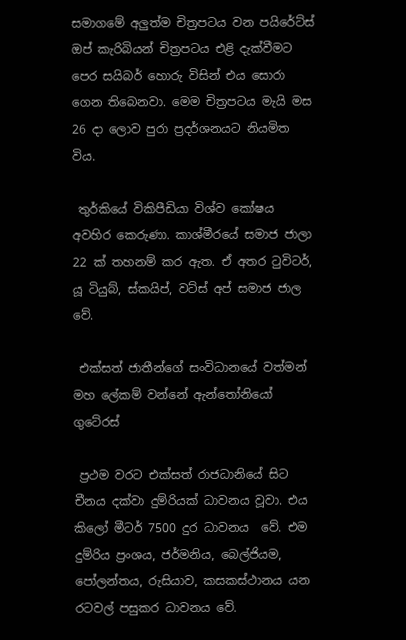සමාගමේ අලුත්ම චිත්‍රපටය වන පයිරේට්ස් ඔප් කැරිබියන් චිත්‍රපටය එළි දැක්වීමට පෙර සයිබර් හොරු විසින් එය සොරා ගෙන තිබෙනවා. මෙම චිත්‍රපටය මැයි මස 26 දා ලොව පුරා ප්‍රදර්ශනයට නියමිත විය.

 තුර්කියේ විකිපීඩියා විශ්ව කෝෂය අවහිර කෙරුණා. කාශ්මීරයේ සමාජ ජාලා  22 ක් තහනම් කර ඇත. ඒ අතර ටුවිටර්, යූ ටියුබ්, ස්කයිප්, වට්ස් අප් සමාජ ජාල වේ.

 එක්සත් ජාතීන්ගේ සංවිධානයේ වත්මන් මහ ලේකම් වන්නේ ඇන්තෝනියෝ  ගුටේරස්

 ප්‍රථම වරට එක්සත් රාජධානියේ සිට චීනය දක්වා දුම්රියක් ධාවනය වූවා. එය  කිලෝ මීටර් 7500 දුර ධාවනය  වේ. එම දුම්රිය ප්‍රංශය, ජර්මනිය, බෙල්ජියම, පෝලන්තය, රුසියාව, කසකස්ථානය යන රටවල් පසුකර ධාවනය වේ.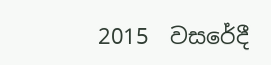2015  වසරේදී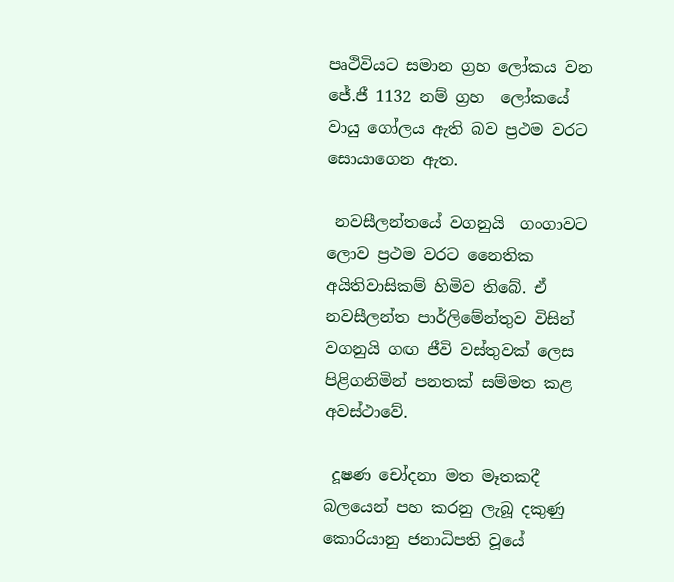පෘථිවියට සමාන ග්‍රහ ලෝකය වන ජේ.ජී 1132 නම් ග්‍රහ  ලෝකයේ වායු ගෝලය ඇති බව ප්‍රථම වරට සොයාගෙන ඇත.

 නවසීලන්තයේ වගනුයි  ගංගාවට ලොව ප්‍රථම වරට නෛතික අයිතිවාසිකම් හිමිව තිබේ. ඒ නවසීලන්ත පාර්ලිමේන්තුව විසින් වගනුයි ගඟ ජීවි වස්තුවක් ලෙස පිළිගනිමින් පනතක් සම්මත කළ අවස්ථාවේ.

 දූෂණ චෝදනා මත මෑතකදී බලයෙන් පහ කරනු ලැබූ දකුණු කොරියානු ජනාධිපති වූයේ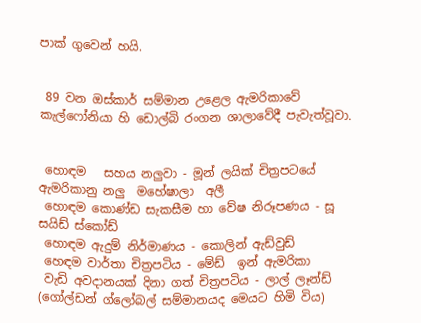පාක් ගුවෙන් හයි.


 89 වන ඔස්කාර් සම්මාන උළෙල ඇමරිකාවේ කැල්ෆෝනියා හි ඩොල්බි රංගන ශාලාවේදී පැවැත්වූවා.


 හොඳම   සහය නලුවා - මූන් ලයික් චිත්‍රපටයේ ඇමරිකානු නලු  මහේෂාලා  අලී
 හොඳම කොණ්ඩ සැකසීම හා වේෂ නිරූපණය - සූ සයිඩ් ස්කෝඩ්
 හොඳම ඇදුම් නිර්මාණය - කොලින් ඇඩ්වුඩ්
 හෙඳම වාර්තා චිත්‍රපටිය - මේඩ්  ඉන් ඇමරිකා
 වැඩි අවදානයක් දිනා ගත් චිත්‍රපටිය - ලාල් ලෑන්ඩ් (ගෝල්ඩන් ග්ලෝබල් සම්මානයද මෙයට හිමි විය)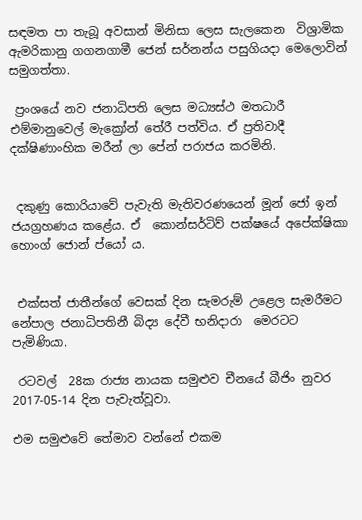සඳමත පා තැබූ අවසාන් මිනිසා ලෙස සැලකෙන  විශ්‍රාමික ඇමරිකානු ගගනගාමී ජෙන් සර්නන්ය පසුගියදා මෙලොවින් සමුගත්තා.

 ප්‍රංශයේ නව ජනාධිපති ලෙස මධ්‍යස්ථ මතධාරී  එම්මානුවෙල් මැක්‍රෝන් තේරී පත්විය. ඒ ප්‍රතිවාදී දක්ෂිණාංහික මරීන් ලා පේන් පරාජය කරමිනි.


 දකුණු කොරියාවේ පැවැති මැතිවරණයෙන් මූන් ජෝ ඉන් ජයග්‍රහණය කළේය. ඒ  කොන්සර්ටිව් පක්ෂයේ අපේක්ෂිකා හොංග් ජොන් ප්යෝ ය.


 එක්සත් ජාතීන්ගේ වෙසක් දින සැමරුම් උළෙල සැමරීමට නේපාල ජනාධිපතිනී බිද්‍ය දේවී භනිදාරා  මෙරටට  පැමිණියා.

 රටවල්  28ක රාජ්‍ය නායක සමුළුව චීනයේ බීජිං නුවර 2017-05-14 දින පැවැත්වූවා.

එම සමුළුවේ තේමාව වන්නේ එකම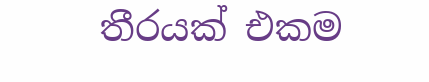තීරයක් එකම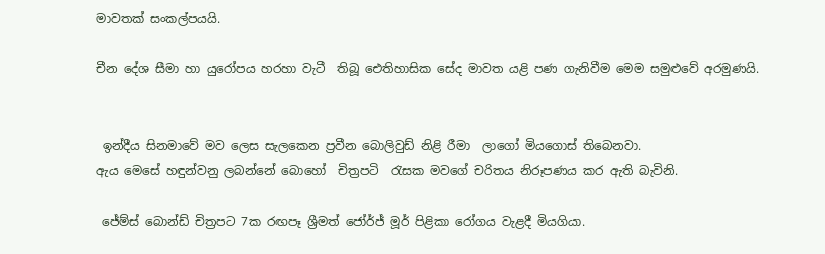මාවතක් සංකල්පයයි.

චීන දේශ සීමා හා යුරෝපය හරහා වැටී  තිබූ ඓතිහාසික සේද මාවත යළි පණ ගැනිවීම මෙම සමුළුවේ අරමුණයි.


 ඉන්දීය සිනමාවේ මව ලෙස සැලකෙන ප්‍රවීන බොලිවුඩ් නිළි රීමා  ලාගෝ මියගොස් තිබෙනවා.
ඇය මෙසේ හඳුන්වනු ලබන්නේ බොහෝ  චිත්‍රපටි  රැසක මවගේ චරිතය නිරූපණය කර ඇති බැවිනි.

 ජේම්ස් බොන්ඩ් චිත්‍රපට 7ක රඟපෑ ශ්‍රීමත් ජෝර්ජ් මූර් පිළිකා රෝගය වැළදී මියගියා.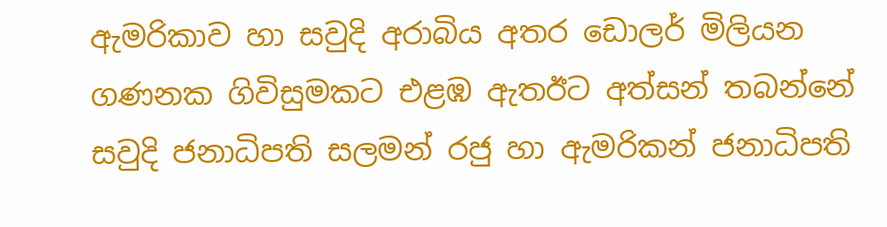ඇමරිකාව හා සවුදි අරාබිය අතර ඩොලර් මිලියන ගණනක ගිවිසුමකට එළඹ ඇතඊට අත්සන් තබන්නේ සවුදි ජනාධිපති සලමන් රජු හා ඇමරිකන් ජනාධිපති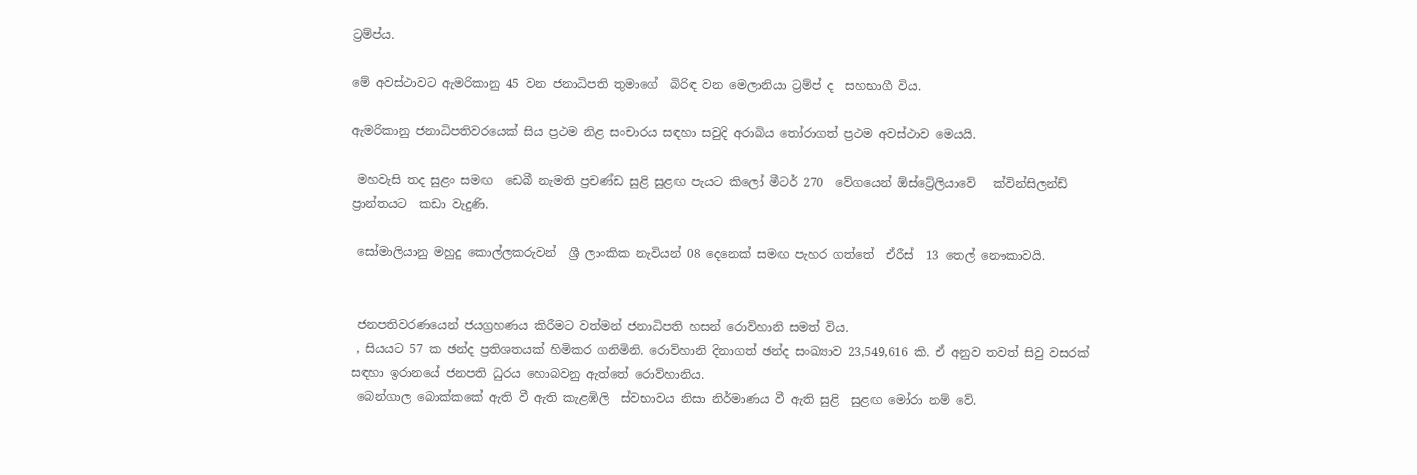ට්‍රම්ප්ය.

මේ අවස්ථාවට ඇමරිකානු 45 වන ජනාධිපති තුමාගේ  බිරිඳ වන මෙලානියා ට්‍රම්ප් ද  සහභාගී විය.

ඇමරිකානු ජනාධිපතිවරයෙක් සිය ප්‍රථම නිළ සංචාරය සඳහා සවුදි අරාබිය තෝරාගත් ප්‍රථම අවස්ථාව මෙයයි.

 මහවැසි තද සුළං සමඟ  ඩෙබී නැමති ප්‍රචණ්ඩ සුළි සුළඟ පැයට කිලෝ මීටර් 270  වේගයෙන් ඕස්ට්‍රේලියාවේ   ක්වින්සිලන්ඩ් ප්‍රාන්තයට  කඩා වැදුණි.

 සෝමාලියානු මහුදු කොල්ලකරුවන්  ශ්‍රී ලාංකික නැවියන් 08 දෙනෙක් සමඟ පැහර ගත්තේ  ඒරීස්  13 තෙල් නෞකාවයි.


 ජනපතිවරණයෙන් ජයග්‍රහණය කිරීමට වත්මන් ජනාධිපති හසන් රොව්හානි සමත් විය.
 , සියයට 57 ක ඡන්ද ප්‍රතිශතයක් හිමිකර ගනිමිනි. රොව්හානි දිනාගත් ඡන්ද සංඛ්‍යාව 23,549,616 කි. ඒ අනුව තවත් සිවු වසරක් සඳහා ඉරානයේ ජනපති ධුරය හොබවනු ඇත්තේ රොව්හානිය.
 බෙන්ගාල බොක්කකේ ඇති වී ඇති කැළඹිලි  ස්වභාවය නිසා නිර්මාණය වී ඇති සුළි  සුළඟ මෝරා නම් වේ.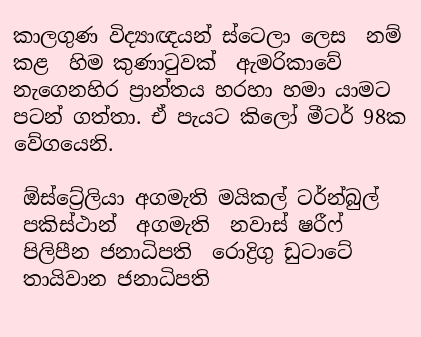කාලගුණ විද්‍යාඥයන් ස්ටෙලා ලෙස  නම් කළ  හිම කුණාටුවක්  ඇමරිකාවේ නැගෙනහිර ප්‍රාන්තය හරහා හමා යාමට පටන් ගත්තා. ඒ පැයට කිලෝ මීටර් 98ක වේගයෙනි.

 ඕස්ට්‍රේලියා අගමැති මයිකල් ටර්න්බුල්
 පකිස්ථාන්  අගමැති  නවාස් ෂරීෆ්
 පිලිපීන ජනාධිපති  රොද්‍රිගු ඩුටාටේ
 තායිවාන ජනාධිපති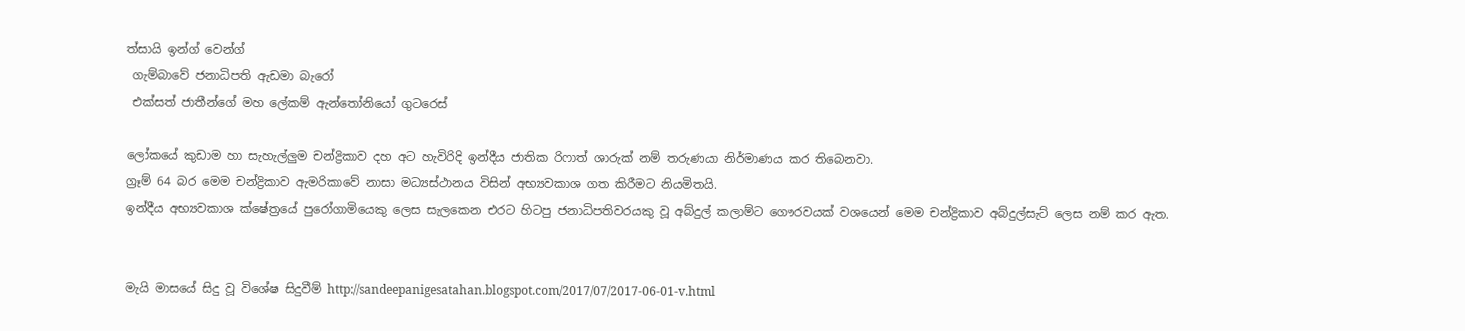ත්සායි ඉන්ග් වෙන්ග්
 ගැම්බාවේ ජනාධිපති ඇඩමා බැරෝ
 එක්සත් ජාතීන්ගේ මහ ලේකම් ඇන්තෝනියෝ ගුටරෙස්

ලෝකයේ කුඩාම හා සැහැල්ලුම චන්ද්‍රිකාව දහ අට හැවිරිදි ඉන්දීය ජාතික රිෆාත් ශාරුක් නම් තරුණයා නිර්මාණය කර තිබෙනවා.
ග්‍රෑම් 64 බර මෙම චන්ද්‍රිකාව ඇමරිකාවේ නාසා මධ්‍යස්ථානය විසින් අභ්‍යවකාශ ගත කිරීමට නියමිතයි.
ඉන්දීය අභ්‍යවකාශ ක්ෂේත්‍රයේ පුරෝගාමියෙකු ලෙස සැලකෙන එරට හිටපු ජනාධිපතිවරයකු වූ අබ්දුල් කලාම්ට ගෞරවයක් වශයෙන් මෙම චන්ද්‍රිකාව අබ්දුල්සැට් ලෙස නම් කර ඇත.


මැයි මාසයේ සිදු වූ විශේෂ සිදුවීම් http://sandeepanigesatahan.blogspot.com/2017/07/2017-06-01-v.html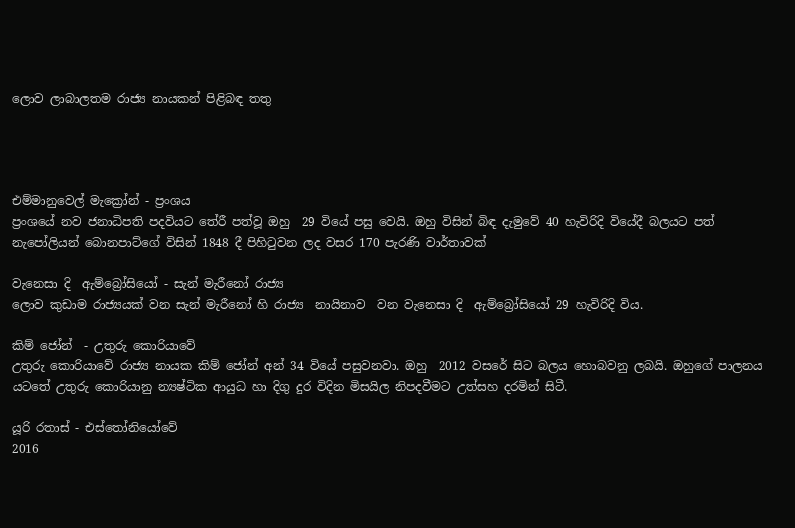ලොව ලාබාලතම රාජ්‍ය නායකන් පිළිබඳ තතු




එම්මානුවෙල් මැක්‍රෝන් - ප්‍රංශය
ප්‍රංශයේ නව ජනාධිපති පදවියට තේරී පත්වූ ඔහු  29 වියේ පසු වෙයි. ඔහු විසින් බිඳ දැමුවේ 40 හැවිරිදි වියේදී බලයට පත් නැපෝලියන් බොනපාට්ගේ විසින් 1848 දී පිහිටුවන ලද වසර 170 පැරණි වාර්තාවක්

වැනෙසා දි  ඇම්බ්‍රෝසියෝ - සැන් මැරීනෝ රාජ්‍ය
ලොව කුඩාම රාජ්‍යයක් වන සැන් මැරීනෝ හි රාජ්‍ය  නායිනාව  වන වැනෙසා දි  ඇම්බ්‍රෝසියෝ 29 හැවිරිදි විය.

කිම් ජෝන්  - උතුරු කොරියාවේ
උතුරු කොරියාවේ රාජ්‍ය නායක කිම් ජෝන් අන් 34 වියේ පසුවනවා. ඔහු  2012 වසරේ සිට බලය හොබවනු ලබයි. ඔහුගේ පාලනය යටතේ උතුරු කොරියානු න්‍යෂ්ටික ආයුධ හා දිගු දුර විදින මිසයිල නිපදවීමට උත්සහ දරමින් සිටී.

යූරි රතාස් - එස්තෝනියෝවේ
2016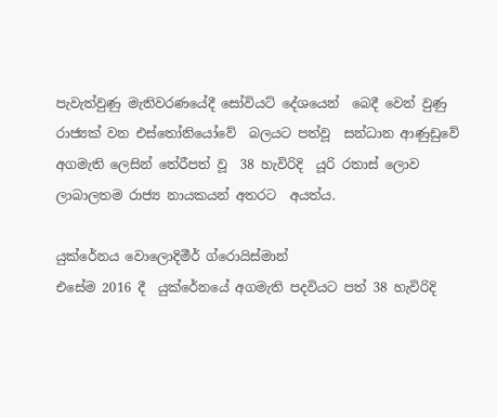පැවැත්වුණු මැතිවරණයේදී සෝවියට් දේශයෙන්  බෙදී වෙන් වුණු රාජ්‍යක් වන එස්තෝනියෝවේ  බලයට පත්වූ  සන්ධාන ආණුඩුවේ අගමැති ලෙසින් තේරීපත් වූ  38 හැවිරිදි  යූරි රතාස් ලොව ලාබාලතම රාජ්‍ය නායකයන් අතරට  අයත්ය.

යුක්රේනය වොලොදිමීර් ග්රොයිස්මාන්
එසේම 2016 දී  යුක්රේනයේ අගමැති පදවියට පත් 38 හැවිරිදි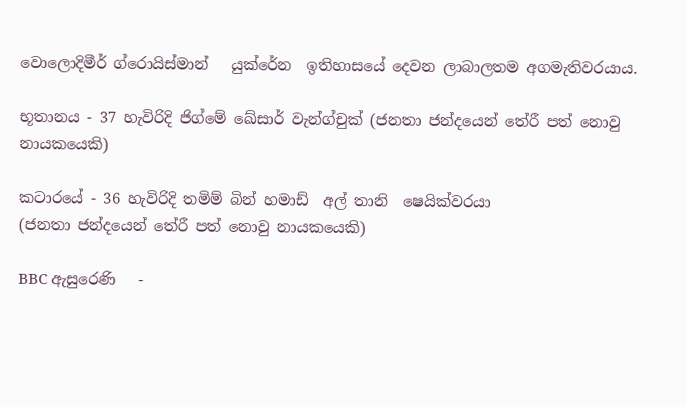වොලොදිමීර් ග්රොයිස්මාන්   යුක්රේන  ඉතිහාසයේ දෙවන ලාබාලතම අගමැතිවරයාය.

භූතානය - 37 හැවිරිදි ජිග්මේ ඛේසාර් වැන්ග්චුක් (ජනතා ජන්දයෙන් තේරී පත් නොවු නායකයෙකි)

කටාරයේ - 36 හැවිරිදි තමිම් බින් හමාඩ්  අල් තානි  ෂෙයික්වරයා
(ජනතා ජන්දයෙන් තේරී පත් නොවු නායකයෙකි)

BBC ඇසුරෙණි   -